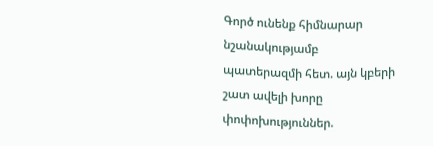Գործ ունենք հիմնարար նշանակությամբ պատերազմի հետ. այն կբերի շատ ավելի խորը փոփոխություններ.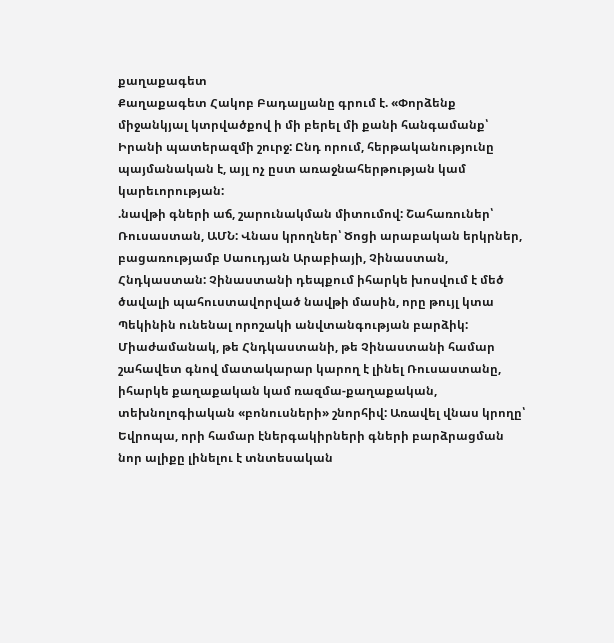քաղաքագետ
Քաղաքագետ Հակոբ Բադալյանը գրում է. «Փորձենք միջանկյալ կտրվածքով ի մի բերել մի քանի հանգամանք՝ Իրանի պատերազմի շուրջ: Ընդ որում, հերթականությունը պայմանական է, այլ ոչ ըստ առաջնահերթության կամ կարեւորության:
.նավթի գների աճ, շարունակման միտումով: Շահառուներ՝ Ռուսաստան, ԱՄՆ: Վնաս կրողներ՝ Ծոցի արաբական երկրներ, բացառությամբ Սաուդյան Արաբիայի, Չինաստան, Հնդկաստան: Չինաստանի դեպքում իհարկե խոսվում է մեծ ծավալի պահուստավորված նավթի մասին, որը թույլ կտա Պեկինին ունենալ որոշակի անվտանգության բարձիկ: Միաժամանակ, թե Հնդկաստանի, թե Չինաստանի համար շահավետ գնով մատակարար կարող է լինել Ռուսաստանը, իհարկե քաղաքական կամ ռազմա-քաղաքական, տեխնոլոգիական «բոնուսների» շնորհիվ: Առավել վնաս կրողը՝ Եվրոպա, որի համար էներգակիրների գների բարձրացման նոր ալիքը լինելու է տնտեսական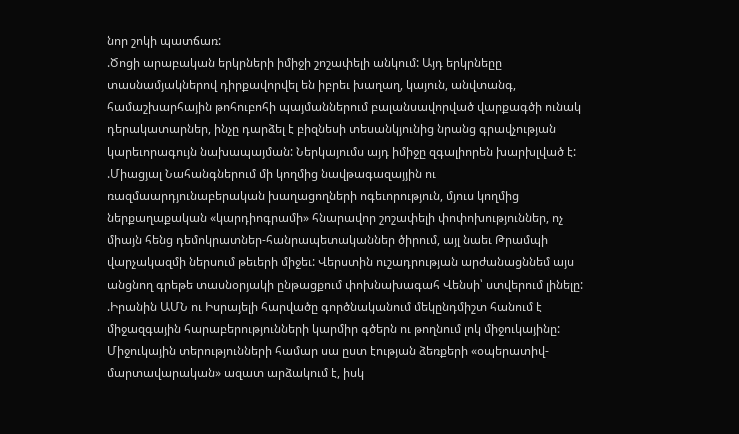նոր շոկի պատճառ:
.Ծոցի արաբական երկրների իմիջի շոշափելի անկում: Այդ երկրնեըը տասնամյակներով դիրքավորվել են իբրեւ խաղաղ, կայուն, անվտանգ, համաշխարհային թոհուբոհի պայմաններում բալանսավորված վարքագծի ունակ դերակատարներ, ինչը դարձել է բիզնեսի տեսանկյունից նրանց գրավչության կարեւորագույն նախապայման: Ներկայումս այդ իմիջը զգալիորեն խարխլված է:
.Միացյալ Նահանգներում մի կողմից նավթագազայյին ու ռազմաարդյունաբերական խաղացողների ոգեւորություն, մյուս կողմից ներքաղաքական «կարդիոգրամի» հնարավոր շոշափելի փոփոխություններ, ոչ միայն հենց դեմոկրատներ-հանրապետականներ ծիրում, այլ նաեւ Թրամպի վարչակազմի ներսում թեւերի միջեւ: Վերստին ուշադրության արժանացննեմ այս անցնող գրեթե տասնօրյակի ընթացքում փոխնախագահ Վենսի՝ ստվերում լինելը:
.Իրանին ԱՄՆ ու Իսրայելի հարվածը գործնականում մեկընդմիշտ հանում է միջազգային հարաբերությունների կարմիր գծերն ու թողնում լոկ միջուկայինը: Միջուկային տերությունների համար սա ըստ էության ձեռքերի «օպերատիվ-մարտավարական» ազատ արձակում է, իսկ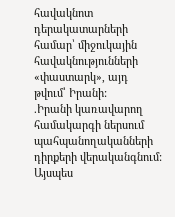հավակնոտ դերակատարների համար՝ միջուկային հավակնությունների «փաստարկ», այդ թվում՝ Իրանի:
.Իրանի կառավարող համակարգի ներսում պահպանողականների դիրքերի վերականգնում: Այսպես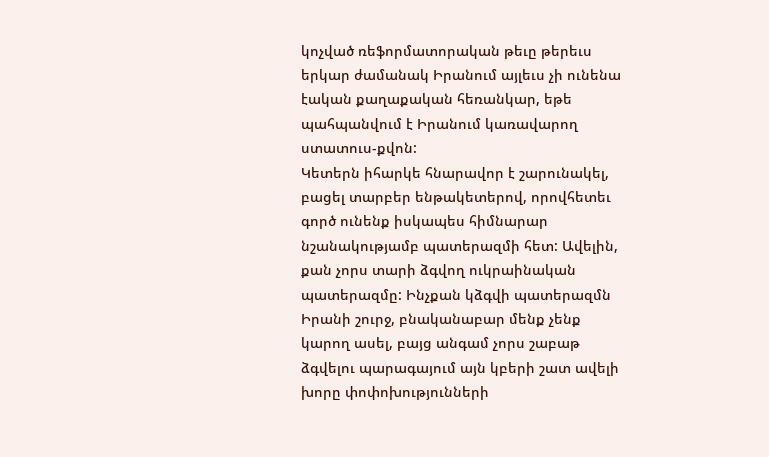կոչված ռեֆորմատորական թեւը թերեւս երկար ժամանակ Իրանում այլեւս չի ունենա էական քաղաքական հեռանկար, եթե պահպանվում է Իրանում կառավարող ստատուս-քվոն:
Կետերն իհարկե հնարավոր է շարունակել, բացել տարբեր ենթակետերով, որովհետեւ գործ ունենք իսկապես հիմնարար նշանակությամբ պատերազմի հետ: Ավելին, քան չորս տարի ձգվող ուկրաինական պատերազմը: Ինչքան կձգվի պատերազմն Իրանի շուրջ, բնականաբար մենք չենք կարող ասել, բայց անգամ չորս շաբաթ ձգվելու պարագայում այն կբերի շատ ավելի խորը փոփոխությունների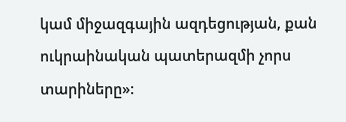կամ միջազգային ազդեցության, քան ուկրաինական պատերազմի չորս տարիները»: